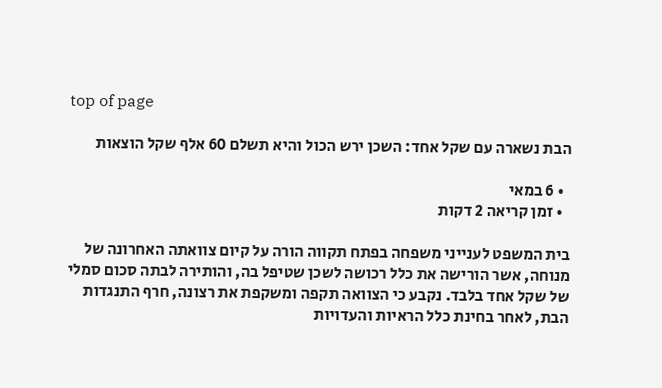top of page

הבת נשארה עם שקל אחד: השכן ירש הכול והיא תשלם 60 אלף שקל הוצאות

  • 6 במאי
  • זמן קריאה 2 דקות

בית המשפט לענייני משפחה בפתח תקווה הורה על קיום צוואתה האחרונה של מנוחה, אשר הורישה את כלל רכושה לשכן שטיפל בה, והותירה לבתה סכום סמלי של שקל אחד בלבד. נקבע כי הצוואה תקפה ומשקפת את רצונה, חרף התנגדות הבת, לאחר בחינת כלל הראיות והעדויות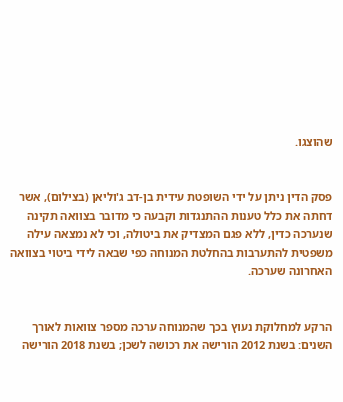שהוצגו.


פסק הדין ניתן על ידי השופטת עידית בן-דב ג'וליאן (בצילום), אשר דחתה את כלל טענות ההתנגדות וקבעה כי מדובר בצוואה תקינה שנערכה כדין, ללא פגם המצדיק את ביטולה, וכי לא נמצאה עילה משפטית להתערבות בהחלטת המנוחה כפי שבאה לידי ביטוי בצוואה האחרונה שערכה.


הרקע למחלוקת נעוץ בכך שהמנוחה ערכה מספר צוואות לאורך השנים: בשנת 2012 הורישה את רכושה לשכן; בשנת 2018 הורישה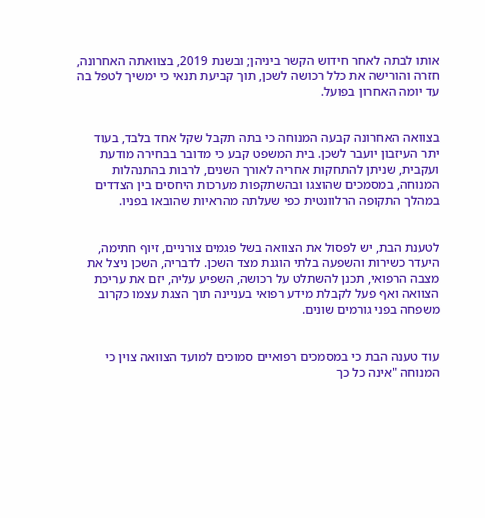אותו לבתה לאחר חידוש הקשר ביניהן; ובשנת 2019, בצוואתה האחרונה, חזרה והורישה את כלל רכושה לשכן, תוך קביעת תנאי כי ימשיך לטפל בה עד יומה האחרון בפועל.


בצוואה האחרונה קבעה המנוחה כי בתה תקבל שקל אחד בלבד, בעוד יתר העיזבון יועבר לשכן. בית המשפט קבע כי מדובר בבחירה מודעת ועקבית, שניתן להתחקות אחריה לאורך השנים, לרבות בהתנהלות המנוחה, במסמכים שהוצגו ובהשתקפות מערכות היחסים בין הצדדים במהלך התקופה הרלוונטית כפי שעלתה מהראיות שהובאו בפניו.


לטענת הבת, יש לפסול את הצוואה בשל פגמים צורניים, זיוף חתימה, היעדר כשירות והשפעה בלתי הוגנת מצד השכן. לדבריה, השכן ניצל את מצבה הרפואי, תכנן להשתלט על רכושה, השפיע עליה, יזם את עריכת הצוואה ואף פעל לקבלת מידע רפואי בעניינה תוך הצגת עצמו כקרוב משפחה בפני גורמים שונים.


עוד טענה הבת כי במסמכים רפואיים סמוכים למועד הצוואה צוין כי המנוחה "אינה כל כך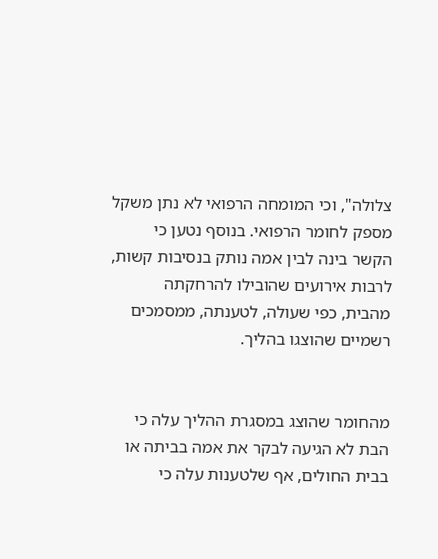צלולה", וכי המומחה הרפואי לא נתן משקל מספק לחומר הרפואי. בנוסף נטען כי הקשר בינה לבין אמה נותק בנסיבות קשות, לרבות אירועים שהובילו להרחקתה מהבית, כפי שעולה, לטענתה, ממסמכים רשמיים שהוצגו בהליך.


מהחומר שהוצג במסגרת ההליך עלה כי הבת לא הגיעה לבקר את אמה בביתה או בבית החולים, אף שלטענות עלה כי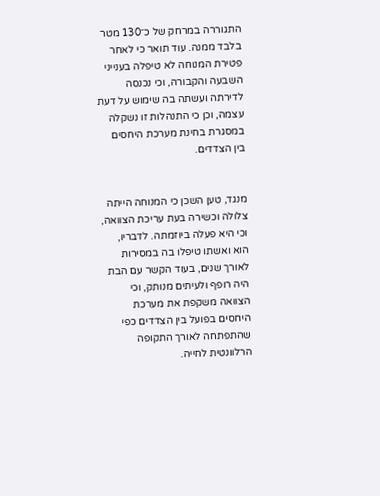התגוררה במרחק של כ־130 מטר בלבד ממנה. עוד תואר כי לאחר פטירת המנוחה לא טיפלה בענייני השבעה והקבורה, וכי נכנסה לדירתה ועשתה בה שימוש על דעת עצמה, וכן כי התנהלות זו נשקלה במסגרת בחינת מערכת היחסים בין הצדדים.


מנגד, טען השכן כי המנוחה הייתה צלולה וכשירה בעת עריכת הצוואה, וכי היא פעלה ביוזמתה. לדבריו, הוא ואשתו טיפלו בה במסירות לאורך שנים, בעוד הקשר עם הבת היה רופף ולעיתים מנותק, וכי הצוואה משקפת את מערכת היחסים בפועל בין הצדדים כפי שהתפתחה לאורך התקופה הרלוונטית לחייה.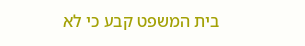בית המשפט קבע כי לא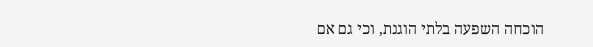הוכחה השפעה בלתי הוגנת, וכי גם אם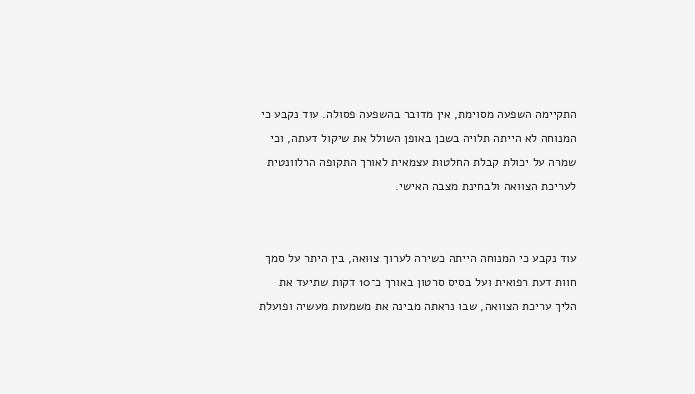התקיימה השפעה מסוימת, אין מדובר בהשפעה פסולה. עוד נקבע כי המנוחה לא הייתה תלויה בשכן באופן השולל את שיקול דעתה, וכי שמרה על יכולת קבלת החלטות עצמאית לאורך התקופה הרלוונטית לעריכת הצוואה ולבחינת מצבה האישי.


עוד נקבע כי המנוחה הייתה כשירה לערוך צוואה, בין היתר על סמך חוות דעת רפואית ועל בסיס סרטון באורך כ־10 דקות שתיעד את הליך עריכת הצוואה, שבו נראתה מבינה את משמעות מעשיה ופועלת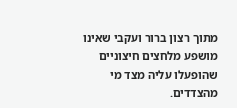מתוך רצון ברור ועקבי שאינו מושפע מלחצים חיצוניים שהופעלו עליה מצד מי מהצדדים.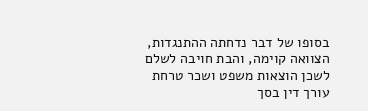בסופו של דבר נדחתה ההתנגדות, הצוואה קוימה, והבת חויבה לשלם לשכן הוצאות משפט ושכר טרחת עורך דין בסך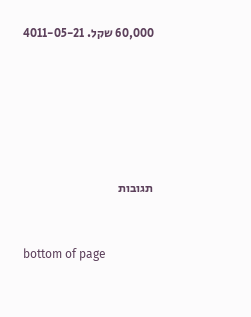60,000 שקל. 4011-05-21






תגובות


bottom of page